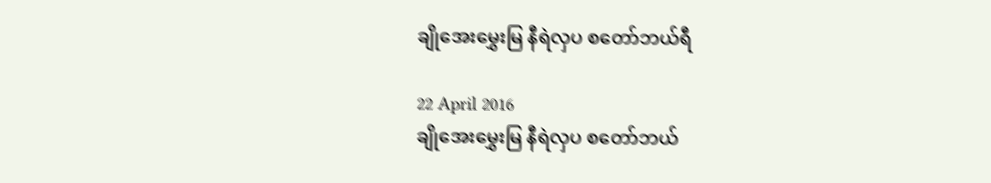ချိုအေးမွှေးမြ နီရဲလှပ စတော်ဘယ်ရီ

22 April 2016
ချိုအေးမွှေးမြ နီရဲလှပ စတော်ဘယ်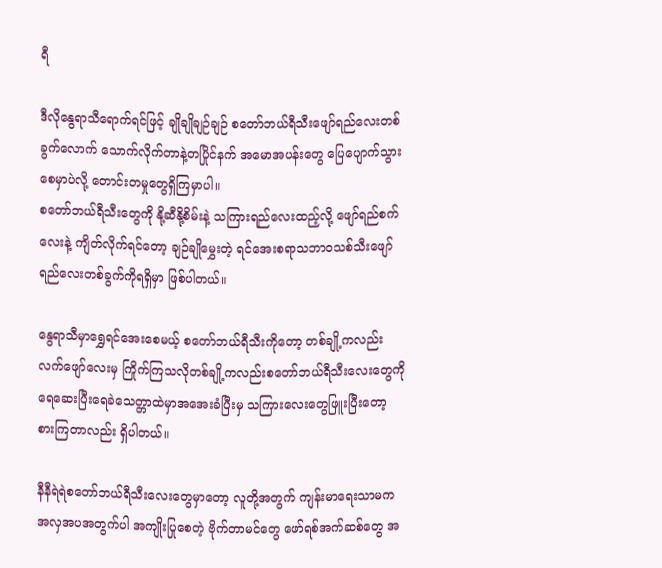ရီ

ဒီလိုနွေရာသီရောက်ရင်ဖြင့် ချိုချိုချဉ်ချဉ် စတော်ဘယ်ရီသီးဖျော်ရည်လေးတစ်ခွက်လောက် သောက်လိုက်တာနဲ့တပြိုင်နက် အမောအပန်းတွေ ပြေပျောက်သွားစေမှာပဲလို့ တောင်းတမှုတွေရှိကြမှာပါ။
စတော်ဘယ်ရီသီးတွေကို နို့ဆီနို့စိမ်းနဲ့ သကြားရည်လေးထည့်လို့ ဖျော်ရည်စက်လေးနဲ့ ကျိတ်လိုက်ရင်တော့ ချဉ်ချိုမွှေးတဲ့ ရင်အေးစရာသဘာဝသစ်သီးဖျော်ရည်လေးတစ်ခွက်ကိုရရှိမှာ ဖြစ်ပါတယ်။

နွေရာသီမှာရွှေရင်အေးစေမယ့် စတော်ဘယ်ရီသီးကိုတော့ တစ်ချို့ကလည်းလက်ဖျော်လေးမှ ကြိုက်ကြသလိုတစ်ချို့ကလည်းစတော်ဘယ်ရီသီးလေးတွေကိုရေဆေးပြီးရေခဲသေတ္တာထဲမှာအအေးခံပြီးမှ သကြားလေးတွေဖြူးပြီးတော့ စားကြတာလည်း ရှိပါတယ်။

နီနီရဲရဲစတော်ဘယ်ရီသီးလေးတွေမှာတော့ လူတို့အတွက် ကျန်းမာရေးသာမက အလှအပအတွက်ပါ အကျိုးပြုစေတဲ့ ဗိုက်တာမင်တွေ ဖော်ရစ်အက်ဆစ်တွေ အ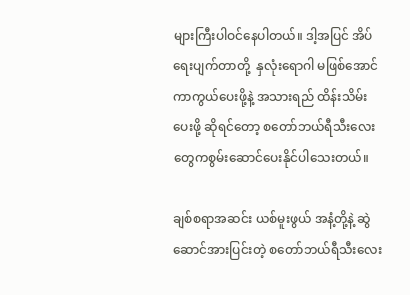များကြီးပါဝင်နေပါတယ်။ ဒါ့အပြင် အိပ်ရေးပျက်တာတို့  နှလုံးရောဂါ မဖြစ်အောင် ကာကွယ်ပေးဖို့နဲ့ အသားရည် ထိန်းသိမ်းပေးဖို့ ဆိုရင်တော့ စတော်ဘယ်ရီသီးလေးတွေကစွမ်းဆောင်ပေးနိုင်ပါသေးတယ်။

ချစ်စရာအဆင်း ယစ်မူးဖွယ် အနံ့တို့နဲ့ ဆွဲဆောင်အားပြင်းတဲ့ စတော်ဘယ်ရီသီးလေး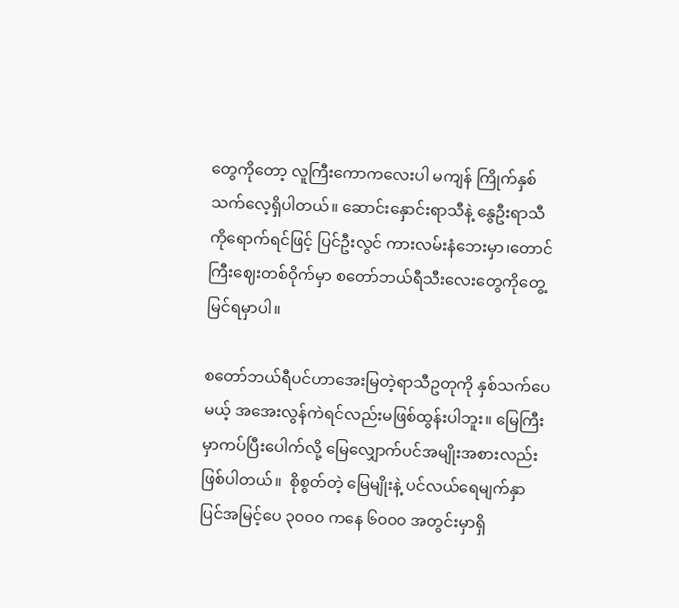တွေကိုတော့ လူကြီးကောကလေးပါ မကျန် ကြိုက်နှစ်သက်လေ့ရှိပါတယ်။ ဆောင်းနှောင်းရာသီနဲ့ နွေဦးရာသီ ကိုရောက်ရင်ဖြင့် ပြင်ဦးလွင် ကားလမ်းနံဘေးမှာ၊တောင်ကြီးဈေးတစ်ဝိုက်မှာ စတော်ဘယ်ရီသီးလေးတွေကိုတွေ့မြင်ရမှာပါ။

စတော်ဘယ်ရီပင်ဟာအေးမြတဲ့ရာသီဥတုကို နှစ်သက်ပေမယ့် အအေးလွန်ကဲရင်လည်းမဖြစ်ထွန်းပါဘူး။ မြေကြီးမှာကပ်ပြီးပေါက်လို့ မြေလျှောက်ပင်အမျိုးအစားလည်းဖြစ်ပါတယ်။  စိုစွတ်တဲ့ မြေမျိုးနဲ့ ပင်လယ်ရေမျက်နှာပြင်အမြင့်ပေ ၃၀၀၀ ကနေ ၆၀၀၀ အတွင်းမှာရှိ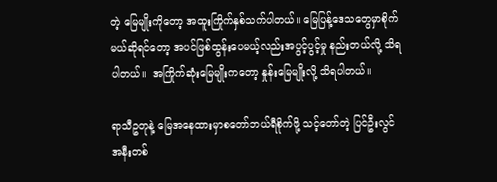တဲ့ မြေမျိုးကိုတော့ အထူးကြိုက်နှစ်သက်ပါတယ်။ မြေပြန့်ဒေသတွေမှာစိုက်မယ်ဆိုရင်တော့ အပင်ဖြစ်ထွန်းပေမယ့်လည်းအပွင့်ပွင့်မှု နည်းတယ်လို့ သိရပါတယ်။  အကြိုက်ဆုံးမြေမျိုးကတော့ နှုန်းမြေမျိုးလို့ သိရပါတယ်။

ရာသီဥတုနဲ့ မြေအနေထားမှာစတော်ဘယ်ရီစိုက်ဖို့ သင့်တော်တဲ့ ပြင်ဦးလွင် အနီးတစ်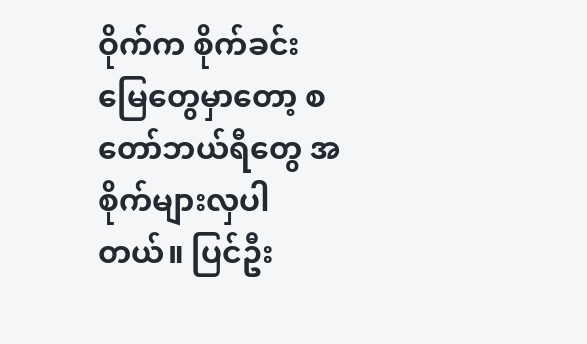ဝိုက်က စိုက်ခင်းမြေတွေမှာတော့ စတော်ဘယ်ရီတွေ အစိုက်များလှပါတယ်။ ပြင်ဦး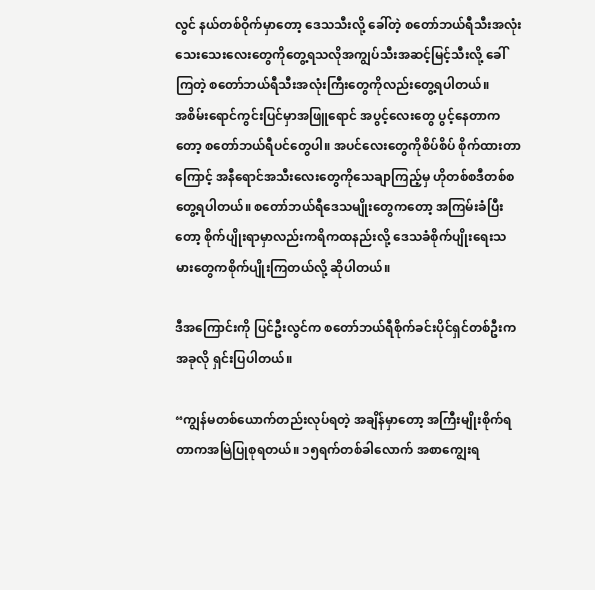လွင် နယ်တစ်ဝိုက်မှာတော့ ဒေသသီးလို့ ခေါ်တဲ့ စတော်ဘယ်ရီသီးအလုံးသေးသေးလေးတွေကိုတွေ့ရသလိုအကျွပ်သီးအဆင့်မြင့်သီးလို့ ခေါ်ကြတဲ့ စတော်ဘယ်ရီသီးအလုံးကြီးတွေကိုလည်းတွေ့ရပါတယ်။
အစိမ်းရောင်ကွင်းပြင်မှာအဖြူရောင် အပွင့်လေးတွေ ပွင့်နေတာကတော့ စတော်ဘယ်ရီပင်တွေပါ။ အပင်လေးတွေကိုစိပ်စိပ် စိုက်ထားတာကြောင့် အနီရောင်အသီးလေးတွေကိုသေချာကြည့်မှ ဟိုတစ်စဒီတစ်စတွေ့ရပါတယ်။ စတော်ဘယ်ရီဒေသမျိုးတွေကတော့ အကြမ်းခံပြီးတော့ စိုက်ပျိုးရာမှာလည်းကရိကထနည်းလို့ ဒေသခံစိုက်ပျိုးရေးသမားတွေကစိုက်ပျိုးကြတယ်လို့ ဆိုပါတယ်။

ဒီအကြောင်းကို ပြင်ဦးလွင်က စတော်ဘယ်ရီစိုက်ခင်းပိုင်ရှင်တစ်ဦးက အခုလို ရှင်းပြပါတယ်။

“ကျွန်မတစ်ယောက်တည်းလုပ်ရတဲ့ အချိန်မှာတော့ အကြီးမျိုးစိုက်ရတာကအမြဲပြုစုရတယ်။ ၁၅ရက်တစ်ခါလောက် အစာကျွေးရ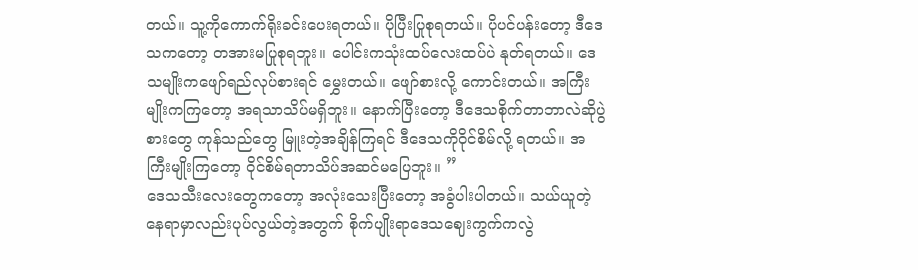တယ်။ သူ့ကိုကောက်ရိုးခင်းပေးရတယ်။ ပိုပြီးပြုစုရတယ်။ ပိုပင်ပန်းတော့ ဒီဒေသကတော့ တအားမပြုစုရဘူး။ ပေါင်းကသုံးထပ်လေးထပ်ပဲ နုတ်ရတယ်။ ဒေသမျိုးကဖျော်ရည်လုပ်စားရင် မွှေးတယ်။ ဖျော်စားလို့ ကောင်းတယ်။ အကြီးမျိုးကကြတော့ အရသာသိပ်မရှိဘူး။ နောက်ပြီးတော့ ဒီဒေသစိုက်တာဘာလဲဆိုပွဲစားတွေ ကုန်သည်တွေ မြူးတဲ့အချိန်ကြရင် ဒီဒေသကိုဝိုင်စိမ်လို့ ရတယ်။ အကြီးမျိုးကြတော့ ဝိုင်စိမ်ရတာသိပ်အဆင်မပြေဘူး။ ”
ဒေသသီးလေးတွေကတော့ အလုံးသေးပြီးတော့ အခွံပါးပါတယ်။ သယ်ယူတဲ့နေရာမှာလည်းပုပ်လွယ်တဲ့အတွက် စိုက်ပျိုးရာဒေသဈေးကွက်ကလွဲ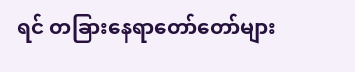ရင် တခြားနေရာတော်တော်များ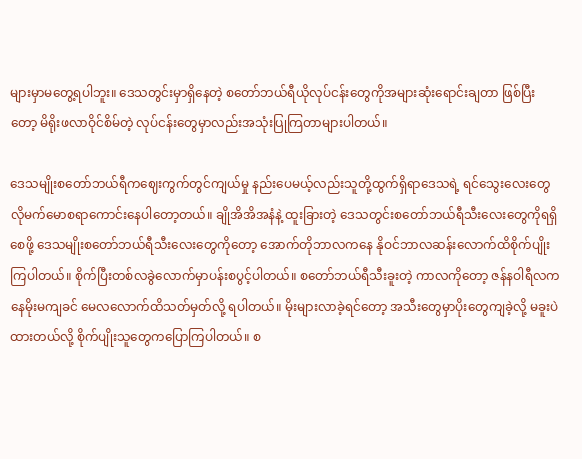များမှာမတွေ့ရပါဘူး။ ဒေသတွင်းမှာရှိနေတဲ့ စတော်ဘယ်ရီယိုလုပ်ငန်းတွေကိုအများဆုံးရောင်းချတာ ဖြစ်ပြီးတော့ မိရိုးဖလာဝိုင်စိမ်တဲ့ လုပ်ငန်းတွေမှာလည်းအသုံးပြုကြတာများပါတယ်။

ဒေသမျိုးစတော်ဘယ်ရီကဈေးကွက်တွင်ကျယ်မှု နည်းပေမယ့်လည်းသူတို့ထွက်ရှိရာဒေသရဲ့ ရင်သွေးလေးတွေလိုမက်မောစရာကောင်းနေပါတော့တယ်။ ချိုအိအိအနံနဲ့ ထူးခြားတဲ့ ဒေသတွင်းစတော်ဘယ်ရီသီးလေးတွေကိုရရှိစေဖို့ ဒေသမျိုးစတော်ဘယ်ရီသီးလေးတွေကိုတော့ အောက်တိုဘာလကနေ နိုဝင်ဘာလဆန်းလောက်ထိစိုက်ပျိုးကြပါတယ်။ စိုက်ပြီးတစ်လခွဲလောက်မှာပန်းစပွင့်ပါတယ်။ စတော်ဘယ်ရီသီးခူးတဲ့ ကာလကိုတော့ ဇန်နဝါရီလကနေမိုးမကျခင် မေလလောက်ထိသတ်မှတ်လို့ ရပါတယ်။ မိုးများလာခဲ့ရင်တော့ အသီးတွေမှာပိုးတွေကျခဲ့လို့ မခူးပဲထားတယ်လို့ စိုက်ပျိုးသူတွေကပြောကြပါတယ်။ စ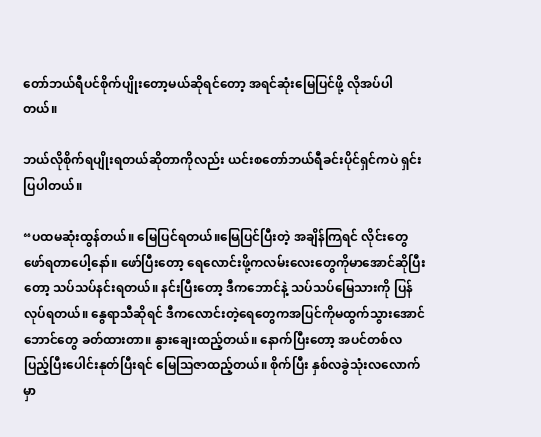တော်ဘယ်ရီပင်စိုက်ပျိုးတော့မယ်ဆိုရင်တော့ အရင်ဆုံးမြေပြင်ဖို့ လိုအပ်ပါတယ်။

ဘယ်လိုစိုက်ရပျိုးရတယ်ဆိုတာကိုလည်း ယင်းစတော်ဘယ်ရီခင်းပိုင်ရှင်ကပဲ ရှင်းပြပါတယ်။

“ပထမဆုံးထွန်တယ်။ မြေပြင်ရတယ်။မြေပြင်ပြီးတဲ့ အချိန်ကြရင် လိုင်းတွေဖော်ရတာပေါ့နော်။ ဖော်ပြီးတော့ ရေလောင်းဖို့ကလမ်းလေးတွေကိုမာအောင်ဆိုပြီးတော့ သပ်သပ်နင်းရတယ်။ နင်းပြီးတော့ ဒီကဘောင်နဲ့ သပ်သပ်မြေသားကို ပြန်လုပ်ရတယ်။ နွေရာသီဆိုရင် ဒီကလောင်းတဲ့ရေတွေကအပြင်ကိုမထွက်သွားအောင် ဘောင်တွေ ခတ်ထားတာ။ နွားချေးထည့်တယ်။ နောက်ပြီးတော့ အပင်တစ်လပြည့်ပြီးပေါင်းနုတ်ပြီးရင် မြေသြဇာထည့်တယ်။ စိုက်ပြီး နှစ်လခွဲသုံးလလောက်မှာ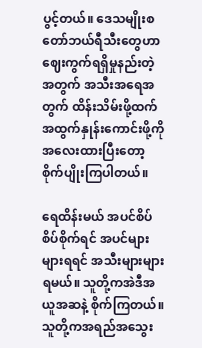ပွင့်တယ်။ ဒေသမျိုးစတော်ဘယ်ရီသီးတွေဟာဈေးကွက်ရရှိမှုနည်းတဲ့အတွက် အသီးအရေအတွက် ထိန်းသိမ်းဖို့ထက် အထွက်နှုန်းကောင်းဖို့ကိုအလေးထားပြီးတော့ စိုက်ပျိုးကြပါတယ်။

ရေထိန်းမယ် အပင်စိပ်စိပ်စိုက်ရင် အပင်များများရရင် အသီးများများရမယ်။ သူတို့ကအဲဒီအယူအဆနဲ့ စိုက်ကြတယ်။ သူတို့ကအရည်အသွေး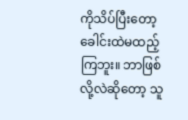ကိုသိပ်ပြီးတော့ ခေါင်းထဲမထည့်ကြဘူး။ ဘာဖြစ်လို့လဲဆိုတော့ သူ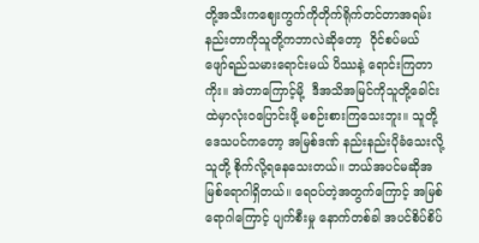တို့အသီးကဈေးကွက်ကိုတိုက်ရိုက်တင်တာအရမ်းနည်းတာကိုသူတို့ကဘာလဲဆိုတော့  ဝိုင်စပ်မယ် ဖျော်ရည်သမားရောင်းမယ် ပိဿနဲ့ ရောင်းကြတာကိုး။ အဲတာကြောင့်မို့  ဒီအသိအမြင်ကိုသူတို့ခေါင်းထဲမှာလုံးဝပြောင်းဖို့ မစဉ်းစားကြသေးဘူး။ သူတို့ ဒေသပင်ကတော့ အမြစ်ဒဏ် နည်းနည်းပိုခံသေးလို့ သူတို့ စိုက်လို့ရနေသေးတယ်။ ဘယ်အပင်မဆိုအမြစ်ရောဂါရှိတယ်။ ရေဝပ်တဲ့အတွက်ကြောင့် အမြစ်ရောဂါကြောင့် ပျက်စီးမှု နောက်တစ်ခါ အပင်စိပ်စိပ်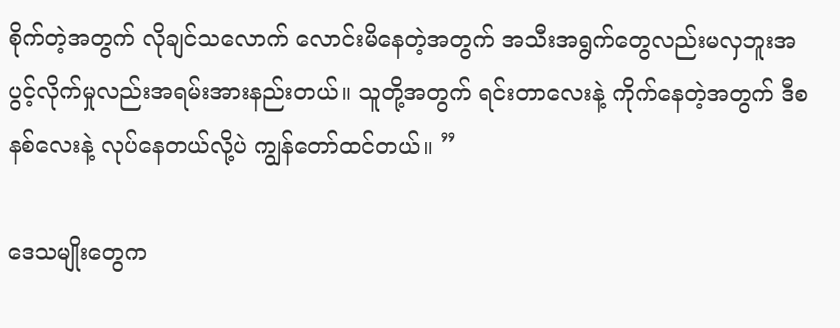စိုက်တဲ့အတွက် လိုချင်သလောက် လောင်းမိနေတဲ့အတွက် အသီးအရွက်တွေလည်းမလှဘူးအပွင့်လိုက်မှုလည်းအရမ်းအားနည်းတယ်။ သူတို့အတွက် ရင်းတာလေးနဲ့ ကိုက်နေတဲ့အတွက် ဒီစနစ်လေးနဲ့ လုပ်နေတယ်လို့ပဲ ကျွန်တော်ထင်တယ်။ ”

ဒေသမျိုးတွေက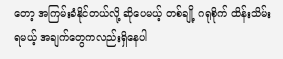တော့ အကြမ်းခံနိုင်တယ်လို့ ဆိုပေမယ့် တစ်ချို့ ဂရုစိုက် ထိန်းသိမ်းရမယ့် အချက်တွေကလည်းရှိနေပါ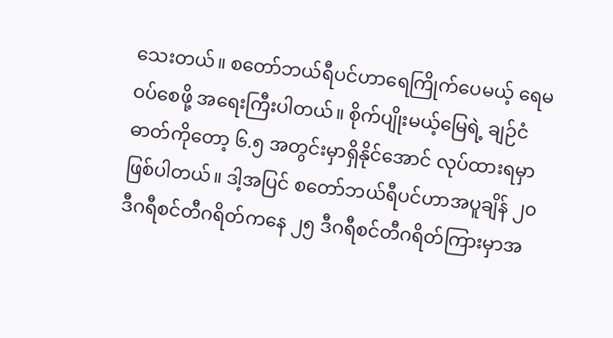သေးတယ်။ စတော်ဘယ်ရီပင်ဟာရေကြိုက်ပေမယ့် ရေမဝပ်စေဖို့ အရေးကြီးပါတယ်။ စိုက်ပျိုးမယ့်မြေရဲ့ ချဉ်ငံဓာတ်ကိုတော့ ၆.၅ အတွင်းမှာရှိနိုင်အောင် လုပ်ထားရမှာ ဖြစ်ပါတယ်။ ဒါ့အပြင် စတော်ဘယ်ရီပင်ဟာအပူချိန် ၂၀ ဒီဂရီစင်တီဂရိတ်ကနေ ၂၅ ဒီဂရီစင်တီဂရိတ်ကြားမှာအ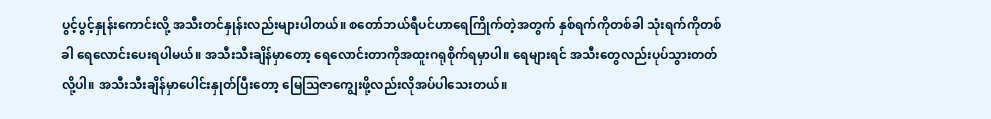ပွင့်ပွင့်နှုန်းကောင်းလို့ အသီးတင်နှုန်းလည်းများပါတယ်။ စတော်ဘယ်ရီပင်ဟာရေကြိုက်တဲ့အတွက် နှစ်ရက်ကိုတစ်ခါ သုံးရက်ကိုတစ်ခါ ရေလောင်းပေးရပါမယ်။ အသီးသီးချိန်မှာတော့ ရေလောင်းတာကိုအထူးဂရုစိုက်ရမှာပါ။ ရေများရင် အသီးတွေလည်းပုပ်သွားတတ်လို့ပါ။ အသီးသီးချိန်မှာပေါင်းနှုတ်ပြီးတော့ မြေသြဇာကျွေးဖို့လည်းလိုအပ်ပါသေးတယ်။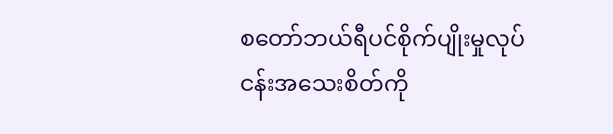စတော်ဘယ်ရီပင်စိုက်ပျိုးမှုလုပ်ငန်းအသေးစိတ်ကို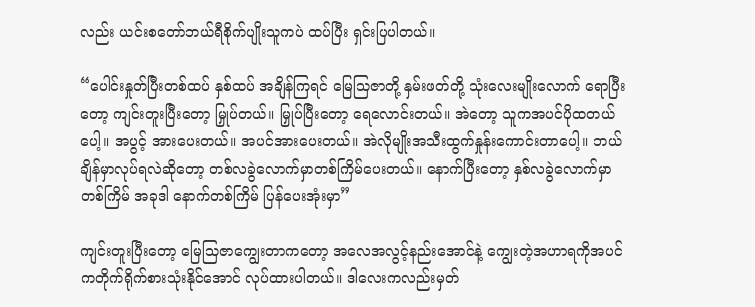လည်း ယင်းစတော်ဘယ်ရီစိုက်ပျိုးသူကပဲ ထပ်ပြီး ရှင်းပြပါတယ်။

“ပေါင်းနှုတ်ပြီးတစ်ထပ် နှစ်ထပ် အချိန်ကြရင် မြေသြဇာတို့ နှမ်းဖတ်တို့ သုံးလေးမျိုးလောက် ရောပြီးတော့ ကျင်းတူးပြီးတော့ မြှုပ်တယ်။ မြှုပ်ပြီးတော့ ရေလောင်းတယ်။ အဲတော့ သူကအပင်ပိုထတယ်ပေါ့။ အပွင့် အားပေးတယ်။ အပင်အားပေးတယ်။ အဲလိုမျိုးအသီးထွက်နှုန်းကောင်းတာပေါ့။ ဘယ်ချိန်မှာလုပ်ရလဲဆိုတော့ တစ်လခွဲလောက်မှာတစ်ကြိမ်ပေးတယ်။ နောက်ပြီးတော့ နှစ်လခွဲလောက်မှာတစ်ကြိမ် အခုဒါ နောက်တစ်ကြိမ် ပြန်ပေးအုံးမှာ”

ကျင်းတူးပြီးတော့ မြေသြဇာကျွေးတာကတော့ အလေအလွင့်နည်းအောင်နဲ့ ကျွေးတဲ့အဟာရကိုအပင်ကတိုက်ရိုက်စားသုံးနိုင်အောင် လုပ်ထားပါတယ်။ ဒါလေးကလည်းမှတ်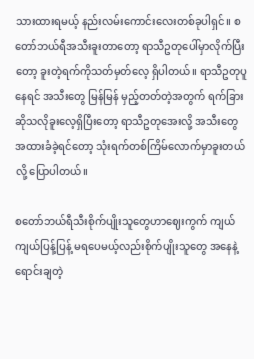သားထားရမယ့် နည်းလမ်းကောင်းလေးတစ်ခုပါရှင်။ စတော်ဘယ်ရီအသီးခူးတာတော့ ရာသီဥတုပေါ်မှာလိုက်ပြီးတော့ ခူးတဲ့ရက်ကိုသတ်မှတ်လေ့ ရှိပါတယ်။ ရာသီဥတုပူနေရင် အသီးတွေ မြန်မြန် မှည့်တတ်တဲ့အတွက် ရက်ခြားဆိုသလိုခူးလေ့ရှိပြီးတော့ ရာသီဥတုအေးလို့ အသီးတွေ အထားခံခဲ့ရင်တော့ သုံးရက်တစ်ကြိမ်လောက်မှာခူးတယ်လို့ ပြောပါတယ်။

စတော်ဘယ်ရီသီးစိုက်ပျိုးသူတွေဟာဈေးကွက် ကျယ်ကျယ်ပြန့်ပြန့် မရပေမယ့်လည်းစိုက်ပျိုးသူတွေ အနေနဲ့ ရောင်းချတဲ့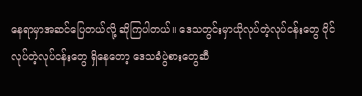နေရာမှာအဆင်ပြေတယ်လို့ ဆိုကြပါတယ်။ ဒေသတွင်းမှာယိုလုပ်တဲ့လုပ်ငန်းတွေ ဝိုင်လုပ်တဲ့လုပ်ငန်းတွေ ရှိနေတော့ ဒေသခံပွဲစားတွေဆီ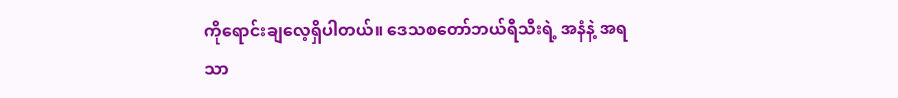ကိုရောင်းချလေ့ရှိပါတယ်။ ဒေသစတော်ဘယ်ရီသီးရဲ့ အနံနဲ့ အရသာ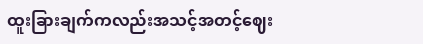ထူးခြားချက်ကလည်းအသင့်အတင့်ဈေး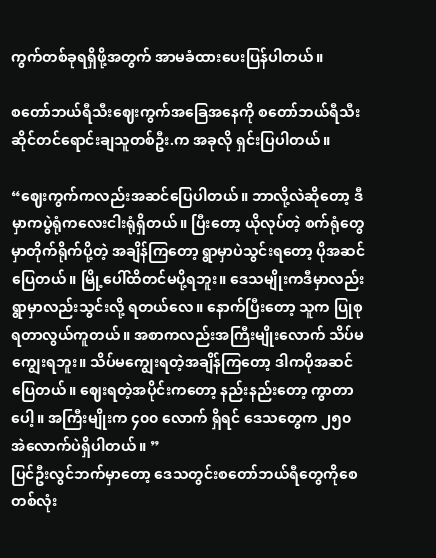ကွက်တစ်ခုရရှိဖို့အတွက် အာမခံထားပေးပြန်ပါတယ်။

စတော်ဘယ်ရီသီးဈေးကွက်အခြေအနေကို စတော်ဘယ်ရီသီး ဆိုင်တင်ရောင်းချသူတစ်ဦး.က အခုလို ရှင်းပြပါတယ်။

“ဈေးကွက်ကလည်းအဆင်ပြေပါတယ်။ ဘာလို့လဲဆိုတော့ ဒီမှာကပွဲရုံကလေးငါးရုံရှိတယ်။ ပြီးတော့ ယိုလုပ်တဲ့ စက်ရုံတွေမှာတိုက်ရိုက်ပို့တဲ့ အချိန်ကြတော့ ရွာမှာပဲသွင်းရတော့ ပိုအဆင်ပြေတယ်။ မြို့ပေါ်ထိတင်မပို့ရဘူး။ ဒေသမျိုးကဒီမှာလည်းရွာမှာလည်းသွင်းလို့ ရတယ်လေ။ နောက်ပြီးတော့ သူက ပြုစုရတာလွယ်ကူတယ်။ အစာကလည်းအကြီးမျိုးလောက် သိပ်မကျွေးရဘူး။ သိပ်မကျွေးရတဲ့အချိန်ကြတော့ ဒါကပိုအဆင်ပြေတယ်။ ဈေးရတဲ့အပိုင်းကတော့ နည်းနည်းတော့ ကွာတာပေါ့။ အကြီးမျိုးက ၄၀၀ လောက် ရှိရင် ဒေသတွေက ၂၅၀ အဲလောက်ပဲရှိပါတယ်။ ”
ပြင်ဦးလွင်ဘက်မှာတော့ ဒေသတွင်းစတော်ဘယ်ရီတွေကိုစေတစ်လုံး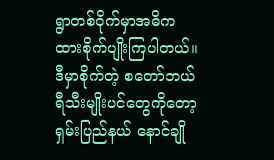ရွာတစ်ဝိုက်မှာအဓိကထားစိုက်ပျိုးကြပါတယ်။ ဒီမှာစိုက်တဲ့ စတော်ဘယ်ရီသီးမျိုးပင်တွေကိုတော့ ရှမ်းပြည်နယ် နောင်ချို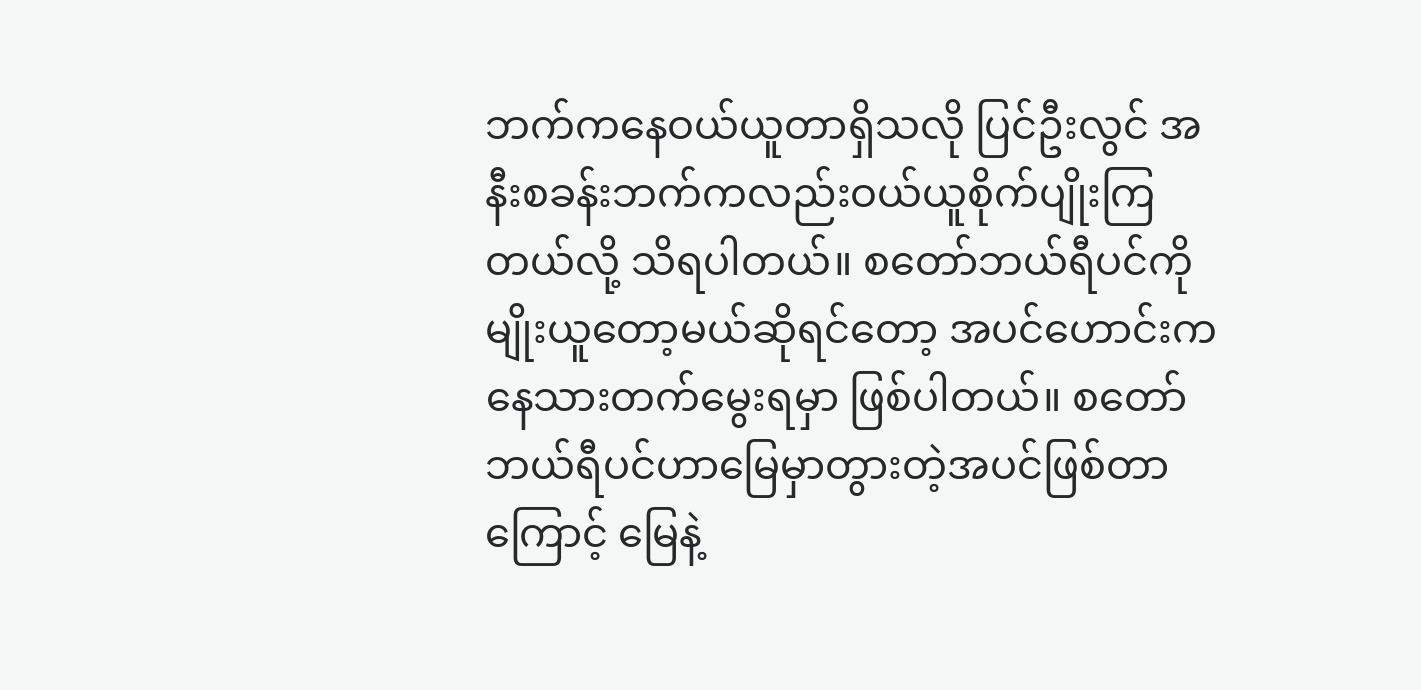ဘက်ကနေဝယ်ယူတာရှိသလို ပြင်ဦးလွင် အနီးစခန်းဘက်ကလည်းဝယ်ယူစိုက်ပျိုးကြတယ်လို့ သိရပါတယ်။ စတော်ဘယ်ရီပင်ကိုမျိုးယူတော့မယ်ဆိုရင်တော့ အပင်ဟောင်းကနေသားတက်မွေးရမှာ ဖြစ်ပါတယ်။ စတော်ဘယ်ရီပင်ဟာမြေမှာတွားတဲ့အပင်ဖြစ်တာကြောင့် မြေနဲ့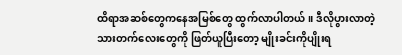ထိရာအဆစ်တွေကနေအမြစ်တွေ ထွက်လာပါတယ်။ ဒီလိုပွားလာတဲ့ သားတက်လေးတွေကို ဖြတ်ယူပြီးတော့ မျိုးခင်းကိုပျိုးရ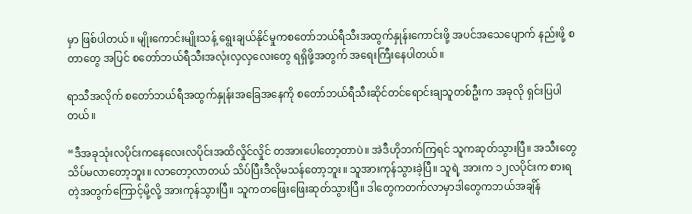မှာ ဖြစ်ပါတယ်။ မျိုးကောင်းမျိုးသန့် ရွေးချယ်နိုင်မှုကစတော်ဘယ်ရီသီးအထွက်နှုန်းကောင်းဖို့ အပင်အသေပျောက် နည်းဖို့ စတာတွေ အပြင် စတော်ဘယ်ရီသီးအလုံးလှလှလေးတွေ ရရှိဖို့အတွက် အရေးကြီးနေပါတယ်။

ရာသီအလိုက် စတော်ဘယ်ရီအထွက်နှုန်းအခြေအနေကို စတော်ဘယ်ရီသီးဆိုင်တင်ရောင်းချသူတစ်ဦးက အခုလို ရှင်းပြပါတယ်။

“ဒီအခုသုံးလပိုင်းကနေလေးလပိုင်းအထိလှိုင်လှိုင် တအားပေါတော့တာပဲ။ အဲဒီဟိုဘက်ကြရင် သူကဆုတ်သွားပြီ။ အသီးတွေ သိပ်မလာတော့ဘူး။ လာတော့လာတယ် သိပ်ပြီးဒီလိုမသန်တော့ဘူး။ သူအားကုန်သွားခဲ့ပြီ။ သူရဲ့ အားက ၁၂လပိုင်းက စားရတဲ့အတွက်ကြောင့်မို့လို့ အားကုန်သွားပြီ။ သူကတဖြေးဖြေးဆုတ်သွားပြီ။ ဒါတွေကတက်လာမှာဒါတွေကဘယ်အချိန်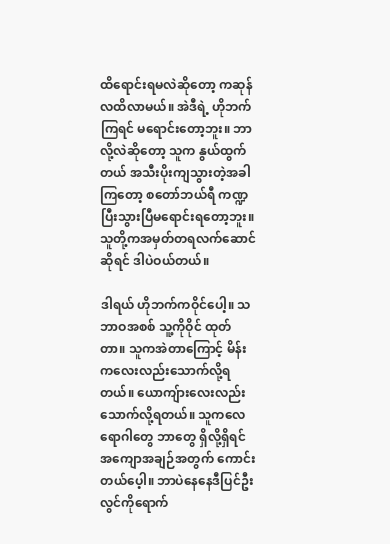ထိရောင်းရမလဲဆိုတော့ ကဆုန်လထိလာမယ်။ အဲဒီရဲ့ ဟိုဘက်ကြရင် မရောင်းတော့ဘူး။ ဘာလို့လဲဆိုတော့ သူက နွယ်ထွက်တယ် အသီးပိုးကျသွားတဲ့အခါကြတော့ စတော်ဘယ်ရီ ကဏ္ဍပြီးသွားပြီမရောင်းရတော့ဘူး။ သူတို့ကအမှတ်တရလက်ဆောင်ဆိုရင် ဒါပဲဝယ်တယ်။

ဒါရယ် ဟိုဘက်ကဝိုင်ပေါ့။ သဘာဝအစစ် သူ့ကိုဝိုင် ထုတ်တာ။ သူကအဲတာကြောင့် မိန်းကလေးလည်းသောက်လို့ရတယ်။ ယောကျ်ားလေးလည်းသောက်လို့ရတယ်။ သူကလေရောဂါတွေ ဘာတွေ ရှိလို့ရှိရင် အကျောအချဉ်အတွက် ကောင်းတယ်ပေ့ါ။ ဘာပဲနေနေဒီပြင်ဦးလွင်ကိုရောက်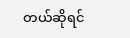တယ်ဆိုရင်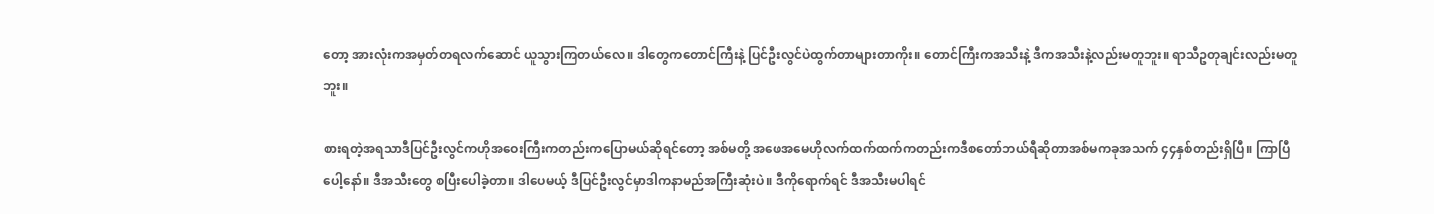တော့ အားလုံးကအမှတ်တရလက်ဆောင် ယူသွားကြတယ်လေ။ ဒါတွေကတောင်ကြီးနဲ့ ပြင်ဦးလွင်ပဲထွက်တာများတာကိုး။ တောင်ကြီးကအသီးနဲ့ ဒီကအသီးနဲ့လည်းမတူဘူး။ ရာသီဥတုချင်းလည်းမတူဘူး။

စားရတဲ့အရသာဒီပြင်ဦးလွင်ကဟိုအဝေးကြီးကတည်းကပြောမယ်ဆိုရင်တော့ အစ်မတို့ အဖေအမေဟိုလက်ထက်ထက်ကတည်းကဒီစတော်ဘယ်ရီဆိုတာအစ်မကခုအသက် ၄၄နှစ်တည်းရှိပြီ။ ကြာပြီပေါ့နော်။ ဒီအသီးတွေ စပြီးပေါခဲ့တာ။ ဒါပေမယ့် ဒီပြင်ဦးလွင်မှာဒါကနာမည်အကြီးဆုံးပဲ။ ဒီကိုရောက်ရင် ဒီအသီးမပါရင်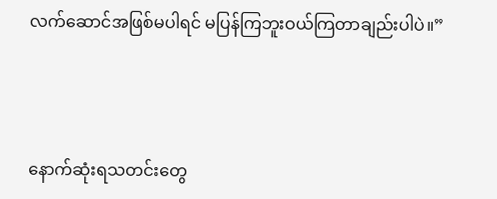လက်ဆောင်အဖြစ်မပါရင် မပြန်ကြဘူးဝယ်ကြတာချည်းပါပဲ။”



နောက်ဆုံးရသတင်းတွေ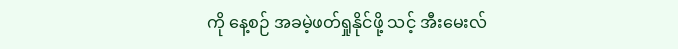ကို နေ့စဉ် အခမဲ့ဖတ်ရှုနိုင်ဖို့ သင့် အီးမေးလ်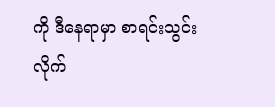ကို ဒီနေရာမှာ စာရင်းသွင်းလိုက်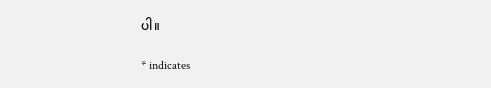ပါ။

* indicates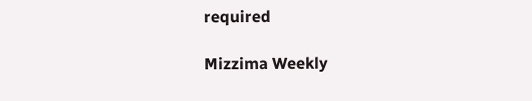required

Mizzima Weekly